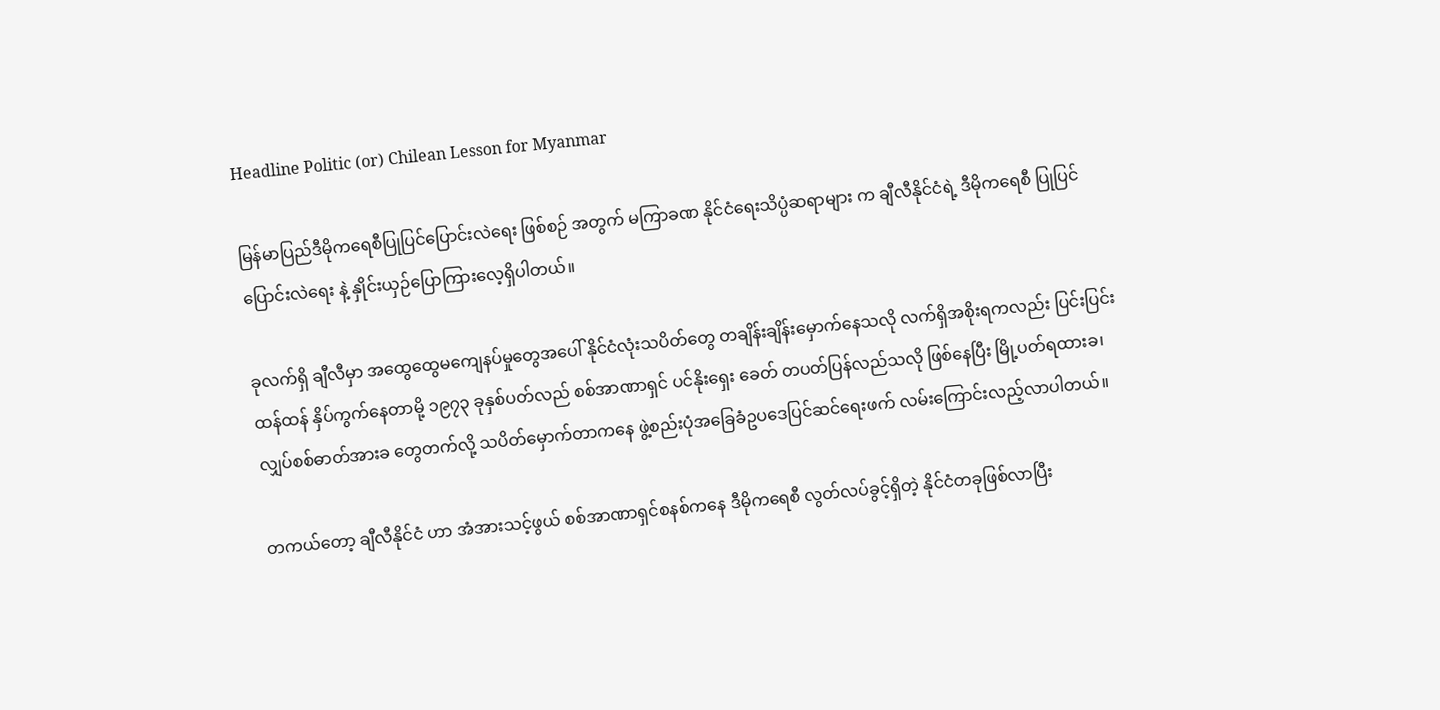Headline Politic (or) Chilean Lesson for Myanmar

မြန်မာပြည်ဒီမိုကရေစီပြုပြင်ပြောင်းလဲရေး ဖြစ်စဉ် အတွက် မကြာခဏ နိုင်ငံရေးသိပ္ပံဆရာများ က ချီလီနိုင်ငံရဲ့ ဒီမိုကရေစီ ပြုပြင်ပြောင်းလဲရေး နဲ့ နှိုင်းယှဉ်ပြောကြားလေ့ရှိပါတယ်။

ခုလက်ရှိ ချီလီမှာ အထွေထွေမကျေနပ်မှုတွေအပေါ် နိုင်ငံလုံးသပိတ်တွေ တချိန်းချိန်းမှောက်နေသလို လက်ရှိအစိုးရကလည်း ပြင်းပြင်းထန်ထန် နှိပ်ကွက်နေတာမို့ ၁၉၇၃ ခုနှစ်ပတ်လည် စစ်အာဏာရှင် ပင်နိုးရှေး ခေတ် တပတ်ပြန်လည်သလို ဖြစ်နေပြီး မြို့ပတ်ရထားခ၊ လျှပ်စစ်ဓာတ်အားခ တွေတက်လို့ သပိတ်မှောက်တာကနေ ဖွဲ့စည်းပုံအခြေခံဥပဒေပြင်ဆင်ရေးဖက် လမ်းကြောင်းလည့်လာပါတယ်။

တကယ်တော့ ချီလီနိုင်ငံ ဟာ အံအားသင့်ဖွယ် စစ်အာဏာရှင်စနစ်ကနေ ဒီမိုကရေစီ လွတ်လပ်ခွင့်ရှိတဲ့ နိုင်ငံတခုဖြစ်လာပြီး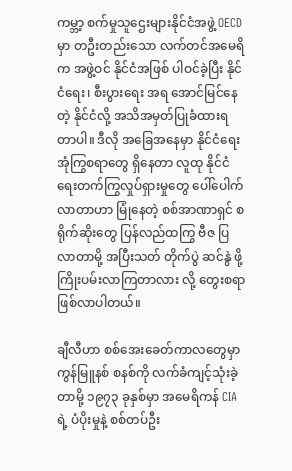ကမ္ဘာ့ စက်မှုသူဌေးများနိုင်ငံအဖွဲ့ OECD မှာ တဦးတည်းသော လက်တင်အမေရိက အဖွဲ့ဝင် နိုင်ငံအဖြစ် ပါဝင်ခဲ့ပြီး နိုင်ငံရေး၊ စီးပွားရေး အရ အောင်မြင်နေတဲ့ နိုင်ငံလို့ အသိအမှတ်ပြုခံထားရတာပါ။ ဒီလို အခြေအနေမှာ နိုင်ငံရေး အုံကြွစရာတွေ ရှိနေတာ လူထု နိုင်ငံရေးတက်ကြွလှုပ်ရှားမှုတွေ ပေါ်ပေါက်လာတာဟာ မြုံနေတဲ့ စစ်အာဏာရှင် စရိုက်ဆိုးတွေ ပြန်လည်ထကြွ ဗီဇ ပြလာတာမို့ အပြီးသတ် တိုက်ပွဲ ဆင်နွဲ ဖို့ ကြိုးပမ်းလာကြတာလား လို့ တွေးစရာဖြစ်လာပါတယ်။

ချီလီဟာ စစ်အေးခေတ်ကာလတွေမှာ ကွန်မြူနစ် စနစ်ကို လက်ခံကျင့်သုံးခဲ့တာမို့ ၁၉၇၃ ခုနှစ်မှာ အမေရိကန် CIA ရဲ့ ပံပိုးမှုနဲ့ စစ်တပ်ဦး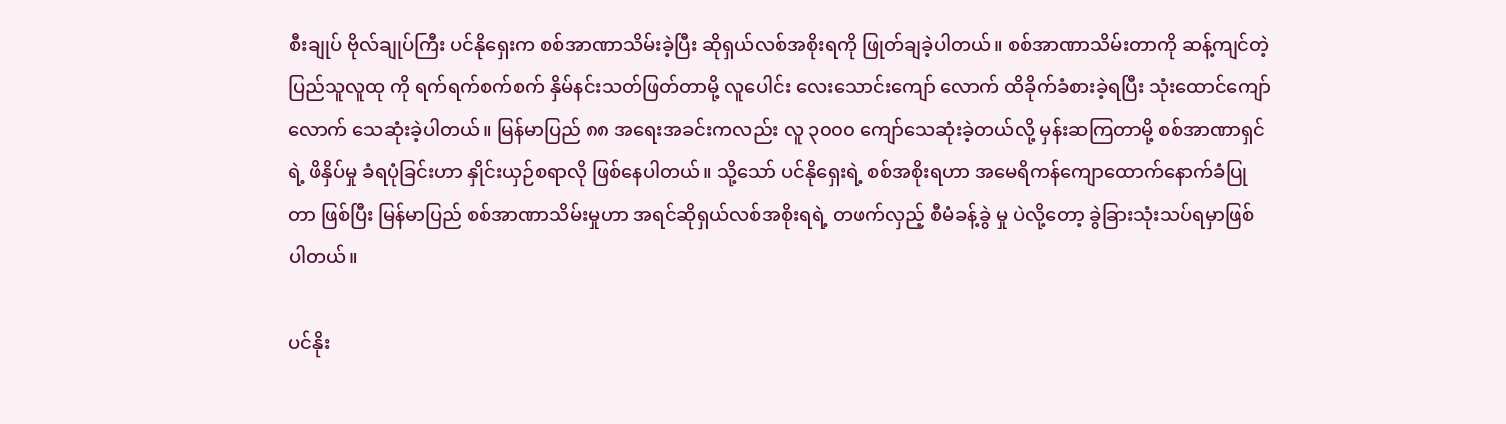စီးချုပ် ဗိုလ်ချုပ်ကြီး ပင်နိုရှေးက စစ်အာဏာသိမ်းခဲ့ပြီး ဆိုရှယ်လစ်အစိုးရကို ဖြုတ်ချခဲ့ပါတယ်။ စစ်အာဏာသိမ်းတာကို ဆန့်ကျင်တဲ့ ပြည်သူလူထု ကို ရက်ရက်စက်စက် နှိမ်နင်းသတ်ဖြတ်တာမို့ လူပေါင်း လေးသောင်းကျော် လောက် ထိခိုက်ခံစားခဲ့ရပြီး သုံးထောင်ကျော်လောက် သေဆုံးခဲ့ပါတယ်။ မြန်မာပြည် ၈၈ အရေးအခင်းကလည်း လူ ၃၀၀၀ ကျော်သေဆုံးခဲ့တယ်လို့ မှန်းဆကြတာမို့ စစ်အာဏာရှင်ရဲ့ ဖိနှိပ်မှု ခံရပုံခြင်းဟာ နှိုင်းယှဉ်စရာလို ဖြစ်နေပါတယ်။ သို့သော် ပင်နိုရှေးရဲ့ စစ်အစိုးရဟာ အမေရိကန်ကျောထောက်နောက်ခံပြုတာ ဖြစ်ပြီး မြန်မာပြည် စစ်အာဏာသိမ်းမှုဟာ အရင်ဆိုရှယ်လစ်အစိုးရရဲ့ တဖက်လှည့် စီမံခန့်ခွဲ မှု ပဲလို့တော့ ခွဲခြားသုံးသပ်ရမှာဖြစ်ပါတယ်။

ပင်နိုး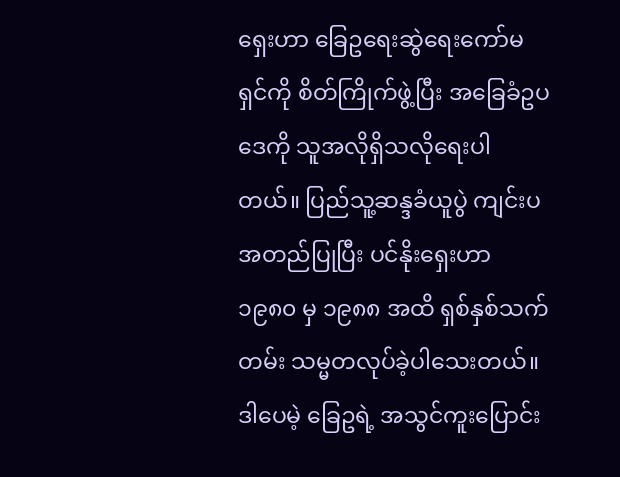ရှေးဟာ ခြေဥရေးဆွဲရေးကော်မရှင်ကို စိတ်ကြိုက်ဖွဲ့ပြီး အခြေခံဥပဒေကို သူအလိုရှိသလိုရေးပါတယ်။ ပြည်သူ့ဆန္ဒခံယူပွဲ ကျင်းပအတည်ပြုပြီး ပင်နိုးရှေးဟာ ၁၉၈၀ မှ ၁၉၈၈ အထိ ရှစ်နှစ်သက်တမ်း သမ္မတလုပ်ခဲ့ပါသေးတယ်။ ဒါပေမဲ့ ခြေဥရဲ့ အသွင်ကူးပြောင်း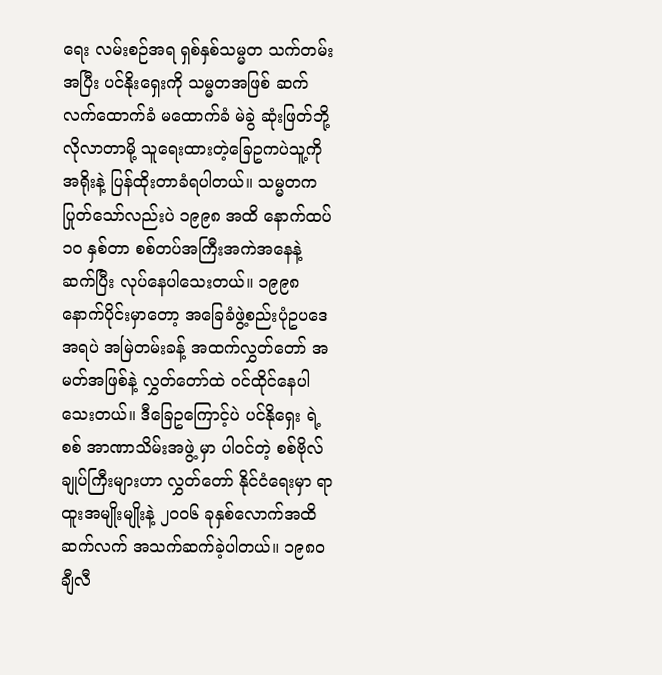ရေး လမ်းစဉ်အရ ရှစ်နှစ်သမ္မတ သက်တမ်းအပြီး ပင်နိုးရှေးကို သမ္မတအဖြစ် ဆက်လက်ထောက်ခံ မထောက်ခံ မဲခွဲ ဆုံးဖြတ်ဘို့ လိုလာတာမို့ သူရေးထားတဲ့ခြေဥကပဲသူ့ကို အရိုးနဲ့ ပြန်ထိုးတာခံရပါတယ်။ သမ္မတက ပြုတ်သော်လည်းပဲ ၁၉၉၈ အထိ နောက်ထပ် ၁၀ နှစ်တာ စစ်တပ်အကြီးအကဲအနေနဲ့ ဆက်ပြီး လုပ်နေပါသေးတယ်။ ၁၉၉၈ နောက်ပိုင်းမှာတော့ အခြေခံဖွဲ့စည်းပုံဥပဒေအရပဲ အမြဲတမ်းခန့် အထက်လွှတ်တော် အမတ်အဖြစ်နဲ့ လွှတ်တော်ထဲ ဝင်ထိုင်နေပါသေးတယ်။ ဒီခြေဥကြောင့်ပဲ ပင်နိုရှေး ရဲ့ စစ် အာဏာသိမ်းအဖွဲ့ မှာ ပါဝင်တဲ့ စစ်ဗိုလ်ချုပ်ကြီးများဟာ လွှတ်တော် နိုင်ငံရေးမှာ ရာထူးအမျိုးမျိုးနဲ့ ၂၀၀၆ ခုနှစ်လောက်အထိ ဆက်လက် အသက်ဆက်ခဲ့ပါတယ်။ ၁၉၈၀ ချီလီ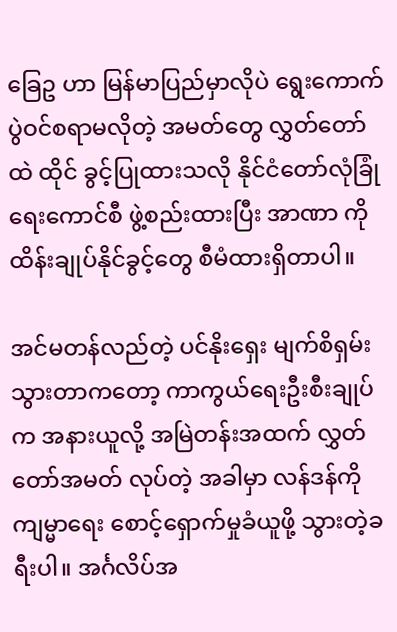ခြေဥ ဟာ မြန်မာပြည်မှာလိုပဲ ရွေးကောက်ပွဲဝင်စရာမလိုတဲ့ အမတ်တွေ လွှတ်တော်ထဲ ထိုင် ခွင့်ပြုထားသလို နိုင်ငံတော်လုံခြုံရေးကောင်စီ ဖွဲ့စည်းထားပြီး အာဏာ ကိုထိန်းချုပ်နိုင်ခွင့်တွေ စီမံထားရှိတာပါ။

အင်မတန်လည်တဲ့ ပင်နိုးရှေး မျက်စိရှမ်းသွားတာကတော့ ကာကွယ်ရေးဦးစီးချုပ်က အနားယူလို့ အမြဲတန်းအထက် လွှတ်တော်အမတ် လုပ်တဲ့ အခါမှာ လန်ဒန်ကို ကျမ္မာရေး စောင့်ရှောက်မှုခံယူဖို့ သွားတဲ့ခရီးပါ။ အင်္ဂလိပ်အ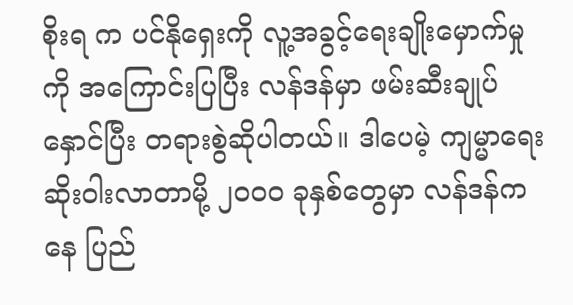စိုးရ က ပင်နိုရှေးကို လူ့အခွင့်ရေးချိုးမှောက်မှု ကို အကြောင်းပြပြီး လန်ဒန်မှာ ဖမ်းဆီးချုပ်နှောင်ပြီး တရားစွဲဆိုပါတယ်။ ဒါပေမဲ့ ကျမ္မာရေးဆိုးဝါးလာတာမို့ ၂၀၀၀ ခုနှစ်တွေမှာ လန်ဒန်ကနေ ပြည်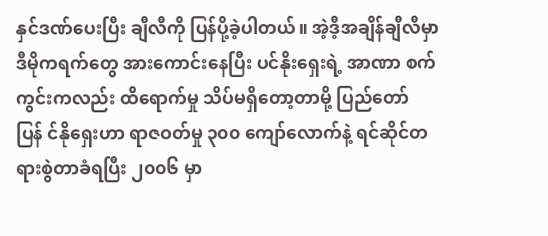နှင်ဒဏ်ပေးပြီး ချီလီကို ပြန်ပို့ခဲ့ပါတယ်။ အဲ့ဒီ့အချိန်ချီလီမှာ ဒီမိုကရက်တွေ အားကောင်းနေပြီး ပင်နိုးရှေးရဲ့ အာဏာ စက်ကွင်းကလည်း ထိရောက်မှု သိပ်မရှိတော့တာမို့ ပြည်တော်ပြန် င်နိုရှေးဟာ ရာဇဝတ်မှု ၃၀၀ ကျော်လောက်နဲ့ ရင်ဆိုင်တရားစွဲတာခံရပြီး ၂၀၀၆ မှာ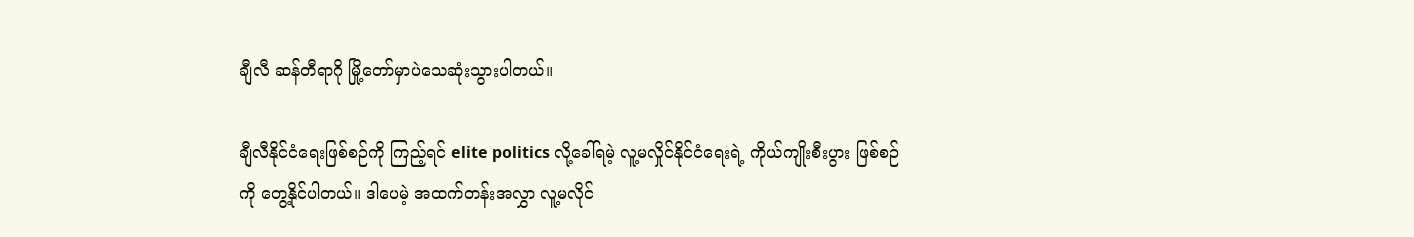ချီလီ ဆန်တီရာဂို မြို့တော်မှာပဲသေဆုံးသွားပါတယ်။

ချီလီနိုင်ငံရေးဖြစ်စဉ်ကို ကြည့်ရင် elite politics လို့ခေါ်ရမဲ့ လူ့မလှိုင်နိုင်ငံရေးရဲ့ ကိုယ်ကျိုးစီးပွား ဖြစ်စဉ်ကို တွေ့နိုင်ပါတယ်။ ဒါပေမဲ့ အထက်တန်းအလွှာ လူ့မလိုင်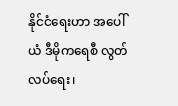နိုင်ငံရေးဟာ အပေါ်ယံ ဒီမိုကရေစီ လွတ်လပ်ရေး၊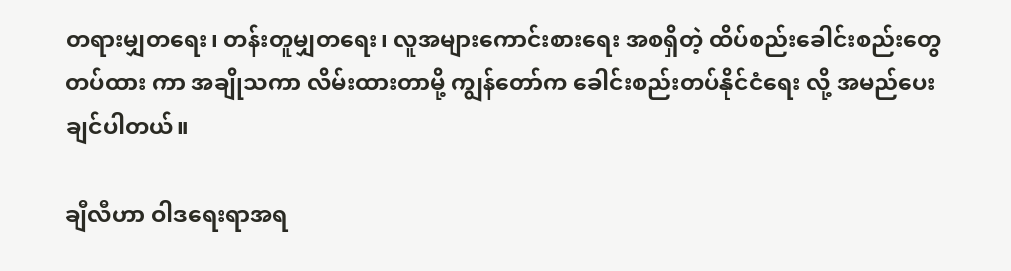တရားမျှတရေး၊ တန်းတူမျှတရေး၊ လူအများကောင်းစားရေး အစရှိတဲ့ ထိပ်စည်းခေါင်းစည်းတွေ တပ်ထား ကာ အချိုသကာ လိမ်းထားတာမို့ ကျွန်တော်က ခေါင်းစည်းတပ်နိုင်ငံရေး လို့ အမည်ပေးချင်ပါတယ်။

ချီလီဟာ ဝါဒရေးရာအရ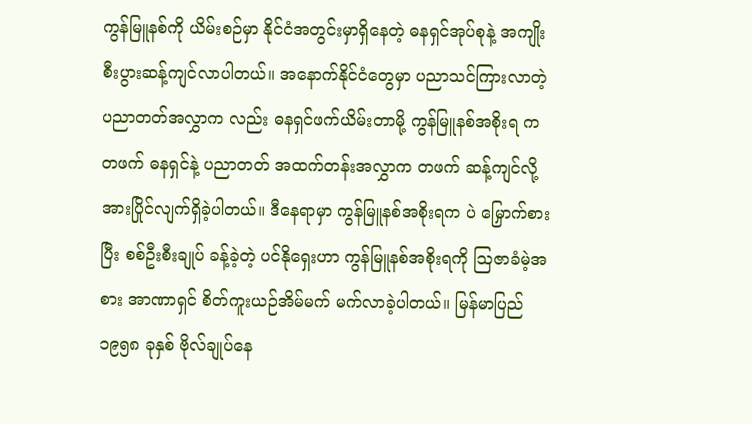ကွန်မြူနစ်ကို ယိမ်းစဉ်မှာ နိုင်ငံအတွင်းမှာရှိနေတဲ့ ဓနရှင်အုပ်စုနဲ့ အကျိုးစီးပွားဆန့်ကျင်လာပါတယ်။ အနောက်နိုင်ငံတွေမှာ ပညာသင်ကြားလာတဲ့ ပညာတတ်အလွှာက လည်း ဓနရှင်ဖက်ယိမ်းတာမို့ ကွန်မြူနစ်အစိုးရ ကတဖက် ဓနရှင်နဲ့ ပညာတတ် အထက်တန်းအလွှာက တဖက် ဆန့်ကျင်လို့ အားပြိုင်လျက်ရှိခဲ့ပါတယ်။ ဒီနေရာမှာ ကွန်မြူနစ်အစိုးရက ပဲ မြှောက်စားပြီး စစ်ဦးစီးချုပ် ခန့်ခဲ့တဲ့ ပင်နိုရှေးဟာ ကွန်မြူနစ်အစိုးရကို ဩဇာခံမဲ့အစား အာဏာရှင် စိတ်ကူးယဉ်အိမ်မက် မက်လာခဲ့ပါတယ်။ မြန်မာပြည် ၁၉၅၈ ခုနှစ် ဗိုလ်ချုပ်နေ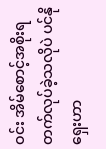ဝင်း အိမ်စောင့်အစိုးရ တက်လုပ်ခဲ့သလိုပဲ ပင်နိုရှေးဟာ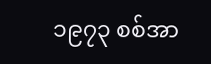၁၉၇၃ စစ်အာ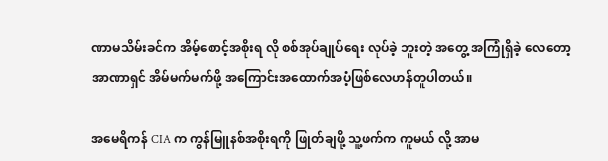ဏာမသိမ်းခင်က အိမ့်စောင့်အစိုးရ လို စစ်အုပ်ချုပ်ရေး လုပ်ခဲ့ ဘူးတဲ့ အတွေ့ အကြုံရှိခဲ့ လေတော့ အာဏာရှင် အိမ်မက်မက်ဖို့ အကြောင်းအထောက်အပံ့ဖြစ်လေဟန်တူပါတယ်။

အမေရိကန် CIA က ကွန်မြူနစ်အစိုးရကို ဖြုတ်ချဖို့ သူ့ဖက်က ကူမယ် လို့ အာမ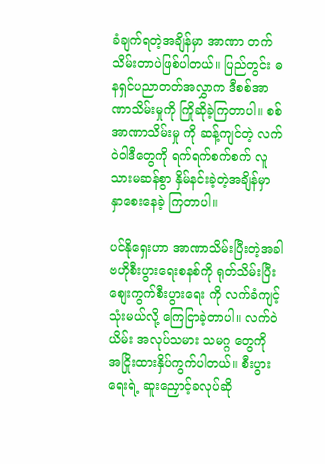ခံချက်ရတဲ့အချိန်မှာ အာဏာ တက်သိမ်းတာပဲဖြစ်ပါတယ်။ ပြည်တွင်း ဓနရှင်ပညာတတ်အလွှာက ဒီစစ်အာဏာသိမ်းမှုကို ကြိုဆိုခဲ့ကြတာပါ။ စစ်အာဏာသိမ်းမှု ကို ဆန့်ကျင်တဲ့ လက်ဝဲဝါဒီတွေကို ရက်ရက်စက်စက် လူသားမဆန်စွာ နှိမ်နင်းခဲ့တဲ့အချိန်မှာ နှာစေးနေခဲ့ ကြတာပါ။

ပင်နိုရှေးဟာ အာဏာသိမ်းပြီးတဲ့အခါ ဗဟိုစီးပွားရေးစနစ်ကို ရုတ်သိမ်းပြီး စျေးကွက်စီးပွားရေး ကို လက်ခံကျင့်သုံးမယ်လို့ ကြေငြာခဲ့တာပါ။ လက်ဝဲယိမ်း အလုပ်သမား သမဂ္ဂ တွေကို အငြိုးထားနှိပ်ကွက်ပါတယ်။ စီးပွားရေးရဲ့ ဆူးညှောင့်ခလုပ်ဆို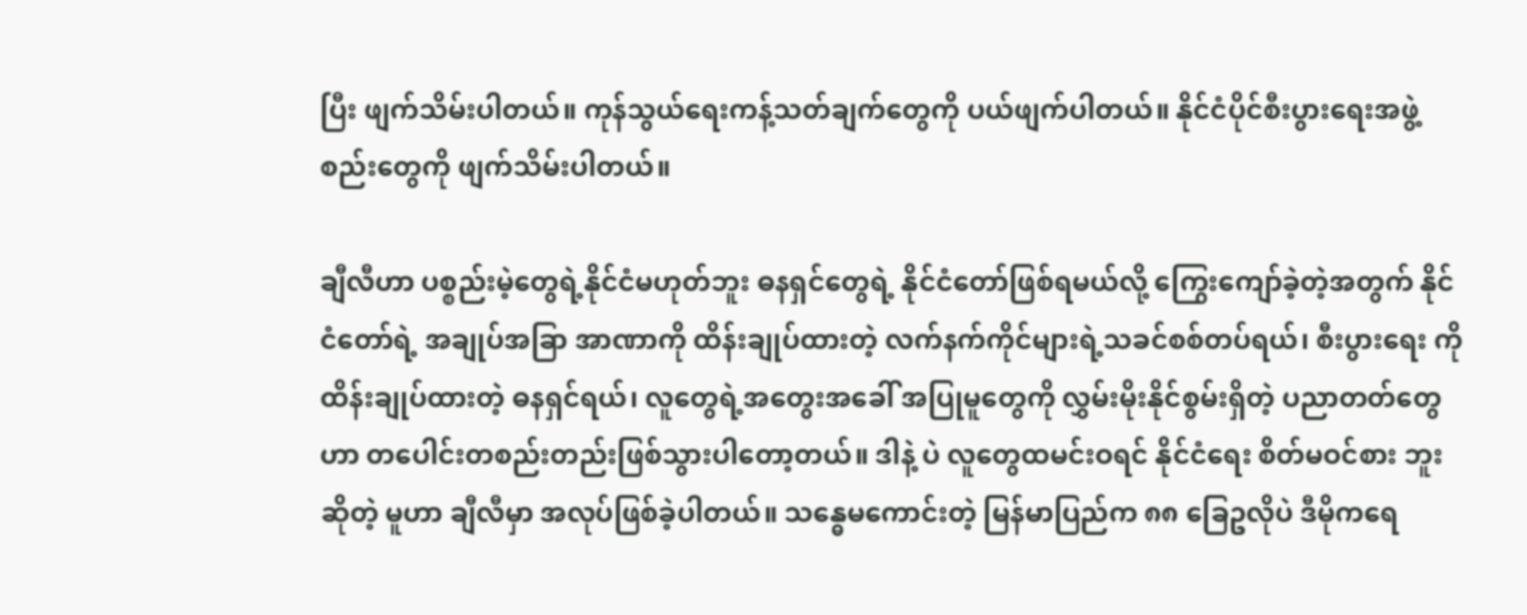ပြီး ဖျက်သိမ်းပါတယ်။ ကုန်သွယ်ရေးကန့်သတ်ချက်တွေကို ပယ်ဖျက်ပါတယ်။ နိုင်ငံပိုင်စီးပွားရေးအဖွဲ့စည်းတွေကို ဖျက်သိမ်းပါတယ်။

ချီလီဟာ ပစ္စည်းမဲ့တွေရဲ့နိုင်ငံမဟုတ်ဘူး ဓနရှင်တွေရဲ့ နိုင်ငံတော်ဖြစ်ရမယ်လို့ ကြွေးကျော်ခဲ့တဲ့အတွက် နိုင်ငံတော်ရဲ့ အချုပ်အခြာ အာဏာကို ထိန်းချုပ်ထားတဲ့ လက်နက်ကိုင်များရဲ့သခင်စစ်တပ်ရယ်၊ စီးပွားရေး ကို ထိန်းချုပ်ထားတဲ့ ဓနရှင်ရယ်၊ လူတွေရဲ့အတွေးအခေါ် အပြုမူတွေကို လွှမ်းမိုးနိုင်စွမ်းရှိတဲ့ ပညာတတ်တွေဟာ တပေါင်းတစည်းတည်းဖြစ်သွားပါတော့တယ်။ ဒါနဲ့ ပဲ လူတွေထမင်းဝရင် နိုင်ငံရေး စိတ်မဝင်စား ဘူးဆိုတဲ့ မူဟာ ချီလီမှာ အလုပ်ဖြစ်ခဲ့ပါတယ်။ သန္ဓေမကောင်းတဲ့ မြန်မာပြည်က ၈၈ ခြေဥလိုပဲ ဒီမိုကရေ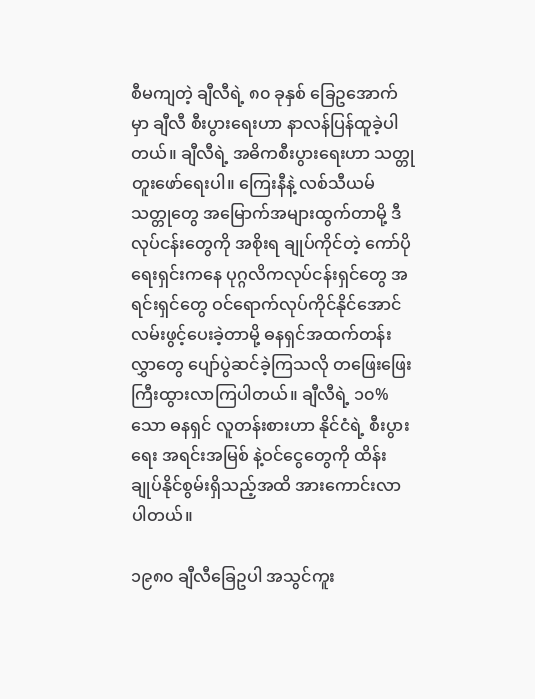စီမကျတဲ့ ချီလီရဲ့ ၈၀ ခုနှစ် ခြေဥအောက်မှာ ချီလီ စီးပွားရေးဟာ နာလန်ပြန်ထူခဲ့ပါတယ်။ ချီလီရဲ့ အဓိကစီးပွားရေးဟာ သတ္တုတူးဖော်ရေးပါ။ ကြေးနီနဲ့ လစ်သီယမ် သတ္တုတွေ အမြောက်အများထွက်တာမို့ ဒီလုပ်ငန်းတွေကို အစိုးရ ချုပ်ကိုင်တဲ့ ကော်ပိုရေးရှင်းကနေ ပုဂ္ဂလိကလုပ်ငန်းရှင်တွေ အရင်းရှင်တွေ ဝင်ရောက်လုပ်ကိုင်နိုင်အောင် လမ်းဖွင့်ပေးခဲ့တာမို့ ဓနရှင်အထက်တန်းလွှာတွေ ပျော်ပွဲဆင်ခဲ့ကြသလို တဖြေးဖြေးကြီးထွားလာကြပါတယ်။ ချီလီရဲ့ ၁၀% သော ဓနရှင် လူတန်းစားဟာ နိုင်ငံရဲ့ စီးပွားရေး အရင်းအမြစ် နဲ့ဝင်ငွေတွေကို ထိန်းချုပ်နိုင်စွမ်းရှိသည့်အထိ အားကောင်းလာပါတယ်။

၁၉၈၀ ချီလီခြေဥပါ အသွင်ကူး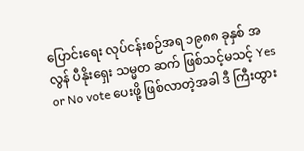ပြောင်းရေး လုပ်ငန်းစဉ်အရ ၁၉၈၈ ခုနှစ် အလွန် ပီနိုးရှေး သမ္မတ ဆက် ဖြစ်သင့်မသင့် Yes or No vote ပေးဖို့ ဖြစ်လာတဲ့အခါ ဒီ ကြီးထွား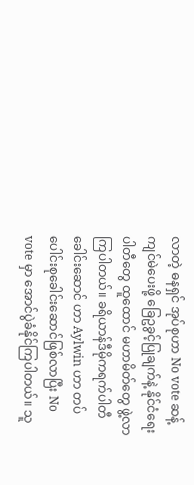လာတဲ့ ဓနရှင် အုပ်စုဟာ No vote ဆန့်ကျင်မဲပေးဖို့ ခြေဥခွင့်ပြုချက်နဲ့ နိုင်ငံရေးပါတီတွေ ထူထောင် မဟာမိတ်တွေ ဖွဲ့လာကြပါတယ်။ ခရိယာန်ဒီမိုကရက်ပါတီခေါင်းဆောင် ဟာ Aylwin ဟာ တပ်ပေါင်းစုခေါင်းဆောင်ဖြစ်လာပြီး No vote မှာ အောင်ပွဲခံနိုင်ကြပါတယ်။ သူ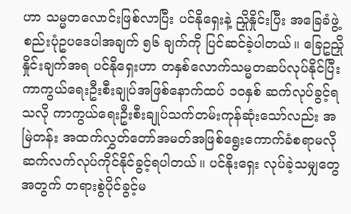ဟာ သမ္မတလောင်းဖြစ်လာပြီး ပင်နိုရှေးနဲ့ ညှိုနှိုင်းပြီး အခြေခံဖွဲ့စည်းပုံဥပဒေပါအချက် ၅၆ ချက်ကို ပြင်ဆင်ခဲ့ပါတယ်။ ခြေဥညှိုနှိုင်းချက်အရ ပင်နိုရှေးဟာ တနှစ်လောက်သမ္မတဆပ်လုပ်နိုင်ပြီး ကာကွယ်ရေးဦးစီးချုပ်အဖြစ်နောက်ထပ် ၁၀နှစ် ဆက်လုပ်ခွင့်ရသလို ကာကွယ်ရေးဦးစီးချုပ်သက်တမ်းကုန်ဆုံးသော်လည်း အမြဲတန်း အထက်လွှတ်တော်အမတ်အဖြစ်ရွေးကောက်ခံစရာမလို ဆက်လက်လုပ်ကိုင်နိုင်ခွင့်ရပါတယ်။ ပင်နိုးရှေး လုပ်ခဲ့သမျှတွေအတွက် တရားစွဲပိုင်ခွင့်မ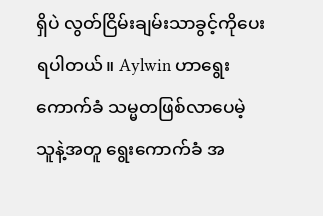ရှိပဲ လွတ်ငြိမ်းချမ်းသာခွင့်ကိုပေးရပါတယ်။ Aylwin ဟာရွေးကောက်ခံ သမ္မတဖြစ်လာပေမဲ့ သူနဲ့အတူ ရွေးကောက်ခံ အ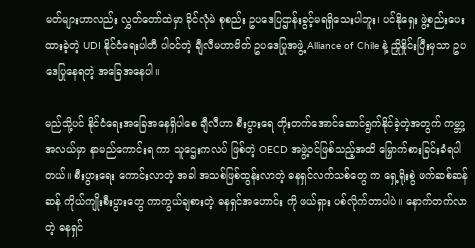မတ်များဟာလည်း လွှတ်တော်ထဲမှာ ခိုင်လုံမဲ စုစည်း ဥပဒေပြဌာန်းခွင့်မရရှိသေးပါဘူး၊ ပင်နိုရှေး ဖွဲ့စည်းပေးထားခဲ့တဲ့ UDI နိုင်ငံရေးပါတီ ပါဝင်တဲ့ ချီလီမဟာမိတ် ဥပဒေပြုအဖွဲ့ Alliance of Chile နဲ့ ညှိုနှိုင်းပြီးမှသာ ဥပဒေပြုနေရတဲ့ အခြေအနေပါ။

မည်သို့ပင် နိုင်ငံရေးအခြေအနေရှိပါစေ ချီလီဟာ စီးပွားရေ တိုးတက်အောင်ဆောင်ရွက်နိုင်ခဲ့တဲ့အတွက် ကမ္ဘာ့အလယ်မှာ နာမည်ကောင်းရ ကာ သူဌေးကလပ် ဖြစ်တဲ့ OECD အဖွဲ့ဝင်ဖြစ်သည့်အထိ မြှောက်စားခြင်းခံရပါတယ်။ စီးပွားရေး ကောင်းလာတဲ့ အခါ အသစ်ဖြစ်ထွန်းလာတဲ့ ဓနရှင်လက်သစ်တွေ က ရှေ့ရိုးစွဲ ဖက်ဆစ်ဆန်ဆန် ကိုယ်ကျိုးစီးပွားတွေ ကာကွယ်ချစားတဲ့ ဓနရှင်အဟောင်း ကို ဖယ်ရှား ပစ်လိုက်တာပါပဲ။ နောက်တက်လာတဲ့ ဓနရှင်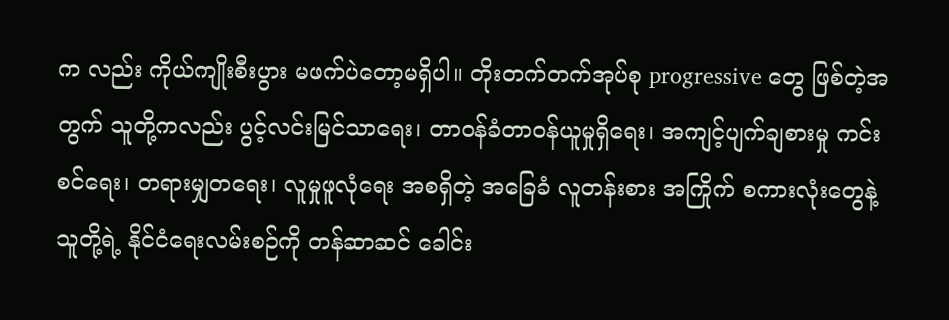က လည်း ကိုယ်ကျိုးစီးပွား မဖက်ပဲတော့မရှိပါ။ တိုးတက်တက်အုပ်စု progressive တွေ ဖြစ်တဲ့အတွက် သူတို့ကလည်း ပွင့်လင်းမြင်သာရေး၊ တာဝန်ခံတာဝန်ယူမှုရှိရေး၊ အကျင့်ပျက်ချစားမှု ကင်းစင်ရေး၊ တရားမျှတရေး၊ လူမှုဖူလုံရေး အစရှိတဲ့ အခြေခံ လူတန်းစား အကြိုက် စကားလုံးတွေနဲ့ သူတို့ရဲ့ နိုင်ငံရေးလမ်းစဉ်ကို တန်ဆာဆင် ခေါင်း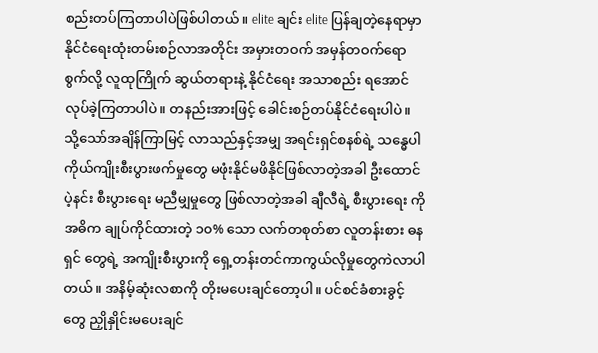စည်းတပ်ကြတာပါပဲဖြစ်ပါတယ်။ elite ချင်း elite ပြန်ချတဲ့နေရာမှာ နိုင်ငံရေးထုံးတမ်းစဉ်လာအတိုင်း အမှားတဝက် အမှန်တဝက်ရောစွက်လို့ လူထုကြိုက် ဆွယ်တရားနဲ့ နိုင်ငံရေး အသာစည်း ရအောင် လုပ်ခဲ့ကြတာပါပဲ။ တနည်းအားဖြင့် ခေါင်းစဉ်တပ်နိုင်ငံရေးပါပဲ။ သို့သော်အချိန်ကြာမြင့် လာသည်နှင့်အမျှ အရင်းရှင်စနစ်ရဲ့ သန္ဓေပါ ကိုယ်ကျိုးစီးပွားဖက်မှုတွေ မဖုံးနိုင်မဖိနိုင်ဖြစ်လာတဲ့အခါ ဦးထောင်ပဲ့နင်း စီးပွားရေး မညီမျှမှုတွေ ဖြစ်လာတဲ့အခါ ချီလီရဲ့ စီးပွားရေး ကို အဓိက ချုပ်ကိုင်ထားတဲ့ ၁၀% သော လက်တစုတ်စာ လူတန်းစား ဓနရှင် တွေရဲ့ အကျိုးစီးပွားကို ရှေ့တန်းတင်ကာကွယ်လိုမှုတွေကဲလာပါတယ်။ အနိမ့်ဆုံးလစာကို တိုးမပေးချင်တော့ပါ။ ပင်စင်ခံစားခွင့်တွေ ညှိုနှိုင်းမပေးချင်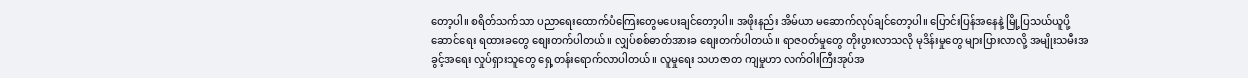တော့ပါ။ စရိတ်သက်သာ ပညာရေးထောက်ပံကြေးတွေမပေးချင်တော့ပါ။ အဖိုးနည်း အိမ်ယာ မဆောက်လုပ်ချင်တော့ပါ။ ပြောင်းပြန်အနေနဲ့ မြို့ပြသယ်ယူပို့ဆောင်ရေး ရထားခတွေ စျေးတက်ပါတယ်။ လျှပ်စစ်ဓာတ်အားခ စျေးတက်ပါတယ်။ ရာဇဝတ်မှုတွေ တိုးပွားလာသလို မုဒိန်းမှုတွေ များပြားလာလို့ အမျိုးသမီးအခွင့်အရေး လှုပ်ရှားသူတွေ ရှေ့တန်းရောက်လာပါတယ်။ လူမှုရေး သဟဇာတ ကျမှုဟာ လက်ဝါးကြီးအုပ်အ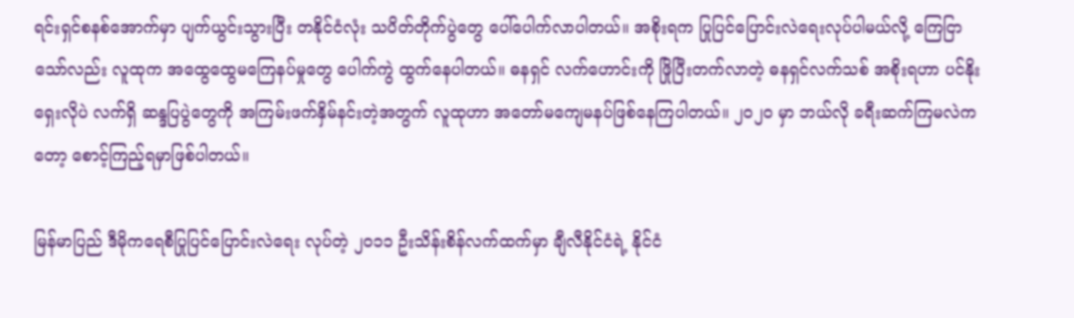ရင်းရှင်စနစ်အောက်မှာ ပျက်ယွင်းသွားပြီး တနိုင်ငံလုံး သပိတ်တိုက်ပွဲတွေ ပေါ်ပေါက်လာပါတယ်။ အစိုးရက ပြုပြင်ပြောင်းလဲရေးလုပ်ပါမယ်လို့ ကြေငြာသော်လည်း လူထုက အထွေထွေမကြေနပ်မှုတွေ ပေါက်ကွဲ ထွက်နေပါတယ်။ ဓနရှင် လက်ဟောင်းကို ဖြိုပြီးတက်လာတဲ့ ဓနရှင်လက်သစ် အစိုးရဟာ ပင်နိုးရှေးလိုပဲ လက်ရှိ ဆန္ဒပြပွဲတွေကို အကြမ်းဖက်နှိမ်နင်းတဲ့အတွက် လူထုဟာ အတော်မကျေမနပ်ဖြစ်နေကြပါတယ်။ ၂၀၂၀ မှာ ဘယ်လို ခရီးဆက်ကြမလဲကတော့ စောင့်ကြည့်ရမှာဖြစ်ပါတယ်။

မြန်မာပြည် ဒီမိုကရေစီပြုပြင်ပြောင်းလဲရေး လုပ်တဲ့ ၂၀၁၁ ဦးသိန်းစိန်လက်ထက်မှာ ချီလီနိုင်ငံရဲ့ နိုင်ငံ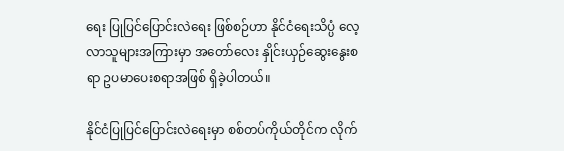ရေး ပြုပြင်ပြောင်းလဲရေး ဖြစ်စဉ်ဟာ နိုင်ငံရေးသိပ္ပံ လေ့လာသူများအကြားမှာ အတော်လေး နှိုင်းယှဉ်ဆွေးနွေးစရာ ဥပမာပေးစရာအဖြစ် ရှိခဲ့ပါတယ်။

နိုင်ငံပြုပြင်ပြောင်းလဲရေးမှာ စစ်တပ်ကိုယ်တိုင်က လိုက်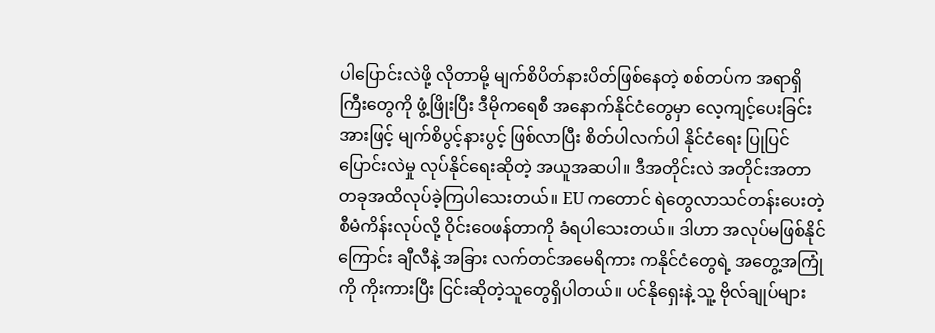ပါပြောင်းလဲဖို့ လိုတာမို့ မျက်စိပိတ်နားပိတ်ဖြစ်နေတဲ့ စစ်တပ်က အရာရှိကြီးတွေကို ဖွံ့ဖြိုးပြီး ဒီမိုကရေစီ အနောက်နိုင်ငံတွေမှာ လေ့ကျင့်ပေးခြင်းအားဖြင့် မျက်စိပွင့်နားပွင့် ဖြစ်လာပြီး စိတ်ပါလက်ပါ နိုင်ငံရေး ပြုပြင်ပြောင်းလဲမှု လုပ်နိုင်ရေးဆိုတဲ့ အယူအဆပါ။ ဒီအတိုင်းလဲ အတိုင်းအတာ တခုအထိလုပ်ခဲ့ကြပါသေးတယ်။ EU ကတောင် ရဲတွေလာသင်တန်းပေးတဲ့ စီမံကိန်းလုပ်လို့ ဝိုင်းဝေဖန်တာကို ခံရပါသေးတယ်။ ဒါဟာ အလုပ်မဖြစ်နိုင်ကြောင်း ချီလီနဲ့ အခြား လက်တင်အမေရိကား ကနိုင်ငံတွေရဲ့ အတွေ့အကြုံကို ကိုးကားပြီး ငြင်းဆိုတဲ့သူတွေရှိပါတယ်။ ပင်နိုရှေးနဲ့ သူ့ ဗိုလ်ချုပ်များ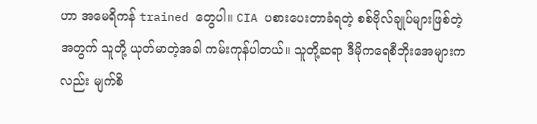ဟာ အမေရိကန် trained တွေပါ။ CIA ပစားပေးတာခံရတဲ့ စစ်ဗိုလ်ချုပ်များဖြစ်တဲ့အတွက် သူတို့ ယုတ်မာတဲ့အခါ ကမ်းကုန်ပါတယ်။ သူတို့ဆရာ ဒီမိုကရေစီဘိုးအေများကလည်း မျက်စိ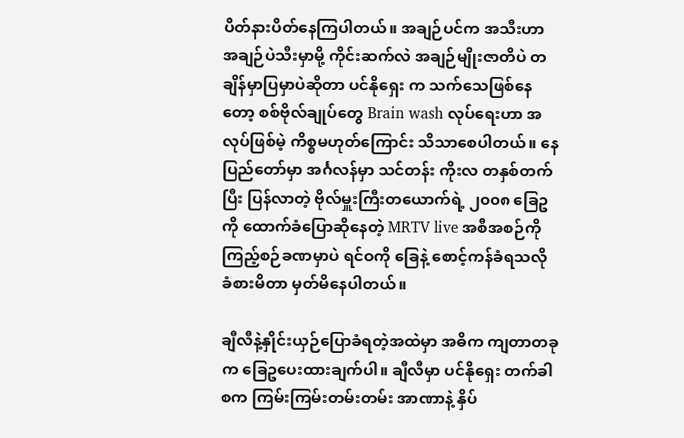ပိတ်နားပိတ်နေကြပါတယ်။ အချဉ်ပင်က အသီးဟာ အချဉ်ပဲသီးမှာမို့ ကိုင်းဆက်လဲ အချဉ်မျိုးဇာတိပဲ တချိန်မှာပြမှာပဲဆိုတာ ပင်နိုရှေး က သက်သေဖြစ်နေတော့ စစ်ဗိုလ်ချုပ်တွေ Brain wash လုပ်ရေးဟာ အလုပ်ဖြစ်မဲ့ ကိစ္စမဟုတ်ကြောင်း သိသာစေပါတယ်။ နေပြည်တော်မှာ အင်္ဂလန်မှာ သင်တန်း ကိုးလ တနှစ်တက်ပြီး ပြန်လာတဲ့ ဗိုလ်မှူးကြီးတယောက်ရဲ့ ၂၀၀၈ ခြေဥကို ထောက်ခံပြောဆိုနေတဲ့ MRTV live အစီအစဉ်ကို ကြည့်စဉ်ခဏမှာပဲ ရင်ဝကို ခြေနဲ့ စောင့်ကန်ခံရသလို ခံစားမိတာ မှတ်မိနေပါတယ်။

ချီလီနဲ့နှိုင်းယှဉ်ပြောခံရတဲ့အထဲမှာ အဓိက ကျတာတခုက ခြေဥပေးထားချက်ပါ။ ချီလီမှာ ပင်နိုရှေး တက်ခါစက ကြမ်းကြမ်းတမ်းတမ်း အာဏာနဲ့ နှိပ်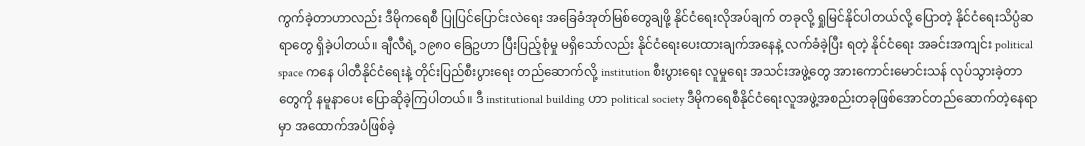ကွက်ခဲ့တာဟာလည်း ဒီမိုကရေစီ ပြုပြင်ပြောင်းလဲရေး အခြေခံအုတ်မြစ်တွေချဖို့ နိုင်ငံရေးလိုအပ်ချက် တခုလို့ ရှုမြင်နိုင်ပါတယ်လို့ ပြောတဲ့ နိုင်ငံရေးသိပ္ပံဆရာတွေ ရှိခဲ့ပါတယ်။ ချီလီရဲ့ ၁၉၈၀ ခြေဥဟာ ပြီးပြည့်စုံမှု မရှိသော်လည်း နိုင်ငံရေးပေးထားချက်အနေနဲ့ လက်ခံခဲ့ပြီး ရတဲ့ နိုင်ငံရေး အခင်းအကျင်း political space ကနေ ပါတီနိုင်ငံရေးနဲ့ တိုင်းပြည်စီးပွားရေး တည်ဆောက်လို့ institution စီးပွားရေး လူမှုရေး အသင်းအဖွဲ့တွေ အားကောင်းမောင်းသန် လုပ်သွားခဲ့တာတွေကို နမူနာပေး ပြောဆိုခဲ့ကြပါတယ်။ ဒီ institutional building ဟာ political society ဒီမိုကရေစီနိုင်ငံရေးလူအဖွဲ့အစည်းတခုဖြစ်အောင်တည်ဆောက်တဲ့နေရာမှာ အထောက်အပံဖြစ်ခဲ့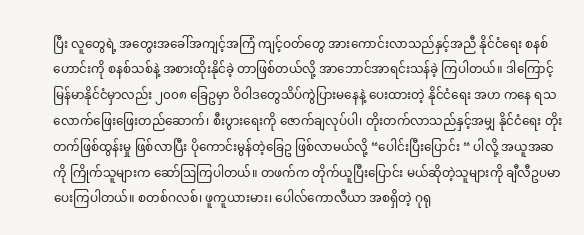ပြီး လူတွေရဲ့ အတွေးအခေါ်အကျင့်အကြံ ကျင့်ဝတ်တွေ အားကောင်းလာသည်နှင့်အညီ နိုင်ငံရေး စနစ်ဟောင်းကို စနစ်သစ်နဲ့ အစားထိုးနိုင်ခဲ့ တာဖြစ်တယ်လို့ အာဘောင်အာရင်းသန်ခဲ့ ကြပါတယ်။ ဒါကြောင့် မြန်မာနိုင်ငံမှာလည်း ၂၀၀၈ ခြေဥမှာ ဝိဝါဒတွေသိပ်ကွဲပြားမနေနဲ့ ပေးထားတဲ့ နိုင်ငံရေး အဟ ကနေ ရသလောက်ဖြေးဖြေးတည်ဆောက်၊ စီးပွားရေးကို ဇောက်ချလုပ်ပါ၊ တိုးတက်လာသည်နှင့်အမျှ နိုင်ငံရေး တိုးတက်ဖြစ်ထွန်းမှု ဖြစ်လာပြီး ပိုကောင်းမွန်တဲ့ခြေဥ ဖြစ်လာမယ်လို့ “ပေါင်းပြီးပြောင်း “ ပါလို့ အယူအဆကို ကြိုက်သူများက ဆော်ဩကြပါတယ်။ တဖက်က တိုက်ယူပြီးပြောင်း မယ်ဆိုတဲ့သူများကို ချီလီဥပမာပေးကြပါတယ်။ စတစ်ဂလစ်၊ ဖူကူယားမား၊ ပေါလ်ကောလီယာ အစရှိတဲ့ ဂုရု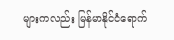များကလည်း မြန်မာနိုင်ငံရောက်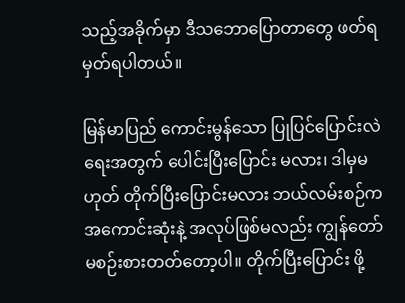သည့်အခိုက်မှာ ဒီသဘောပြောတာတွေ ဖတ်ရမှတ်ရပါတယ်။

မြန်မာပြည် ကောင်းမွန်သော ပြုပြင်ပြောင်းလဲရေးအတွက် ပေါင်းပြီးပြောင်း မလား၊ ဒါမှမဟုတ် တိုက်ပြီးပြောင်းမလား ဘယ်လမ်းစဉ်က အကောင်းဆုံးနဲ့ အလုပ်ဖြစ်မလည်း ကျွန်တော် မစဉ်းစားတတ်တော့ပါ။ တိုက်ပြီးပြောင်း ဖို့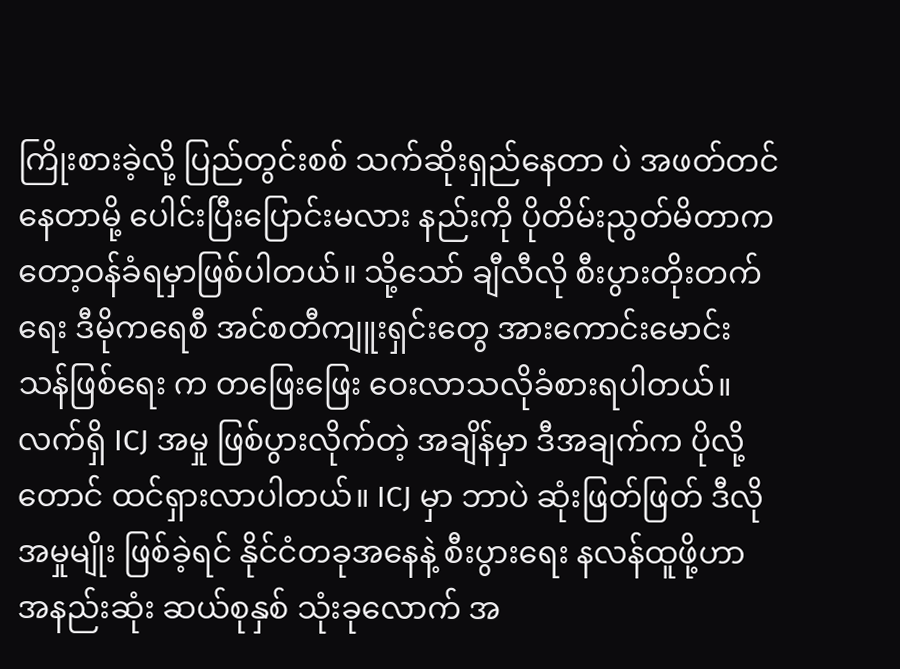ကြိုးစားခဲ့လို့ ပြည်တွင်းစစ် သက်ဆိုးရှည်နေတာ ပဲ အဖတ်တင်နေတာမို့ ပေါင်းပြီးပြောင်းမလား နည်းကို ပိုတိမ်းညွတ်မိတာကတော့ဝန်ခံရမှာဖြစ်ပါတယ်။ သို့သော် ချီလီလို စီးပွားတိုးတက်ရေး ဒီမိုကရေစီ အင်စတီကျူးရှင်းတွေ အားကောင်းမောင်းသန်ဖြစ်ရေး က တဖြေးဖြေး ဝေးလာသလိုခံစားရပါတယ်။ လက်ရှိ ICJ အမှု ဖြစ်ပွားလိုက်တဲ့ အချိန်မှာ ဒီအချက်က ပိုလို့တောင် ထင်ရှားလာပါတယ်။ ICJ မှာ ဘာပဲ ဆုံးဖြတ်ဖြတ် ဒီလို အမှုမျိုး ဖြစ်ခဲ့ရင် နိုင်ငံတခုအနေနဲ့ စီးပွားရေး နလန်ထူဖို့ဟာ အနည်းဆုံး ဆယ်စုနှစ် သုံးခုလောက် အ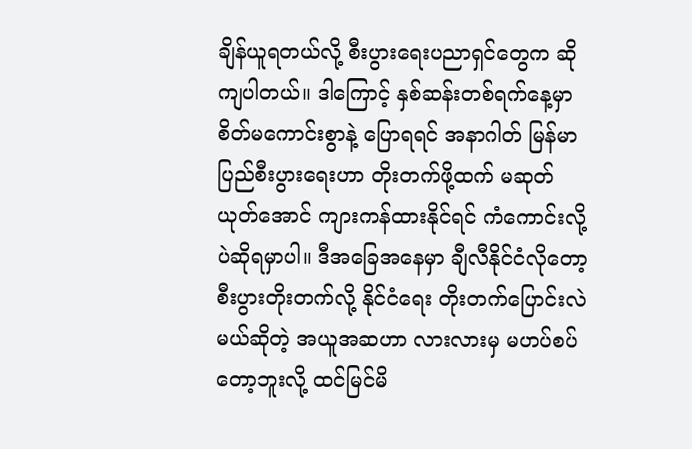ချိန်ယူရတယ်လို့ စီးပွားရေးပညာရှင်တွေက ဆိုကျပါတယ်။ ဒါကြောင့် နှစ်ဆန်းတစ်ရက်နေ့မှာ စိတ်မကောင်းစွာနဲ့ ပြောရရင် အနာဂါတ် မြန်မာပြည်စီးပွားရေးဟာ တိုးတက်ဖို့ထက် မဆုတ်ယုတ်အောင် ကျားကန်ထားနိုင်ရင် ကံကောင်းလို့ပဲဆိုရမှာပါ။ ဒီအခြေအနေမှာ ချီလီနိုင်ငံလိုတော့ စီးပွားတိုးတက်လို့ နိုင်ငံရေး တိုးတက်ပြောင်းလဲမယ်ဆိုတဲ့ အယူအဆဟာ လားလားမှ မဟပ်စပ်တော့ဘူးလို့ ထင်မြင်မိ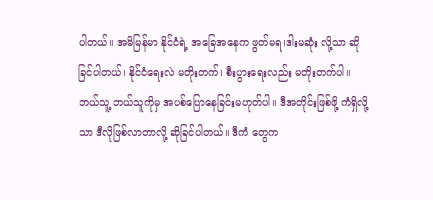ပါတယ်။ အမိမြန်မာ နိုင်ငံရဲ့ အခြေအနေက ဖွတ်မရ၊ဒါးမဆုံး လို့သာ ဆိုခြင်ပါတယ်၊ နိုင်ငံရေးလဲ မတိုးတက်၊ စီးပွားရေးလည်း မတိုးတက်ပါ။ ဘယ်သူ့ ဘယ်သူကိုမှ အပစ်ပြောနေခြင်းမဟုတ်ပါ။ ဒီအတိုင်းဖြစ်ဖို့ ကံရှိလို့သာ ဒီလိုဖြစ်လာတာလို့ ဆိုခြင်ပါတယ်။ ဒီကံ တွေက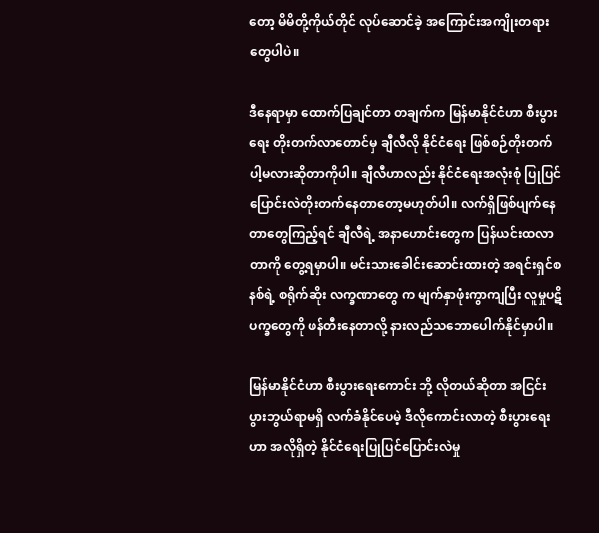တော့ မိမိတို့ကိုယ်တိုင် လုပ်ဆောင်ခဲ့ အကြောင်းအကျိုးတရားတွေပါပဲ။

ဒီနေရာမှာ ထောက်ပြချင်တာ တချက်က မြန်မာနိုင်ငံဟာ စီးပွားရေး တိုးတက်လာတောင်မှ ချီလီလို နိုင်ငံရေး ဖြစ်စဉ်တိုးတက်ပါ့မလားဆိုတာကိုပါ။ ချီလီဟာလည်း နိုင်ငံရေးအလုံးစုံ ပြုပြင်ပြောင်းလဲတိုးတက်နေတာတော့မဟုတ်ပါ။ လက်ရှိဖြစ်ပျက်နေတာတွေကြည့်ရင် ချီလီရဲ့ အနာဟောင်းတွေက ပြန်ယင်းထလာတာကို တွေ့ရမှာပါ။ မင်းသားခေါင်းဆောင်းထားတဲ့ အရင်းရှင်စနစ်ရဲ့ စရိုက်ဆိုး လက္ခဏာတွေ က မျက်နှာဖုံးကွာကျပြီး လူမှုပဋိပက္ခတွေကို ဖန်တီးနေတာလို့ နားလည်သဘောပေါက်နိုင်မှာပါ။

မြန်မာနိုင်ငံဟာ စီးပွားရေးကောင်း ဘို့ လိုတယ်ဆိုတာ အငြင်းပွားဘွယ်ရာမရှိ လက်ခံနိုင်ပေမဲ့ ဒီလိုကောင်းလာတဲ့ စီးပွားရေးဟာ အလိုရှိတဲ့ နိုင်ငံရေးပြုပြင်ပြောင်းလဲမှု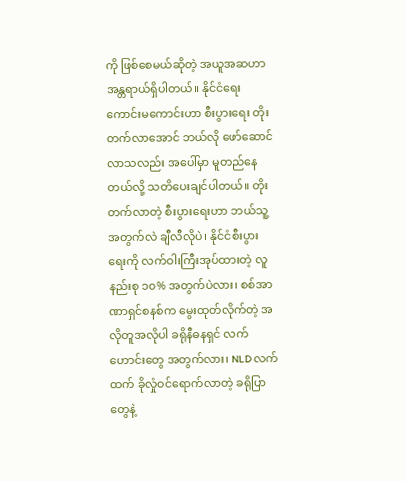ကို ဖြစ်စေမယ်ဆိုတဲ့ အယူအဆဟာ အန္တရာယ်ရှိပါတယ်။ နိုင်ငံရေးကောင်းမကောင်းဟာ စီးပွားရေး တိုးတက်လာအောင် ဘယ်လို ဖော်ဆောင်လာသလည်း အပေါ်မှာ မူတည်နေတယ်လို့ သတိပေးချင်ပါတယ်။ တိုးတက်လာတဲ့ စီးပွားရေးဟာ ဘယ်သူ့အတွက်လဲ ချီလီလိုပဲ၊ နိုင်ငံစီးပွားရေးကို လက်ဝါးကြီးအုပ်ထားတဲ့ လူနည်းစု ၁၀% အတွက်ပဲလား၊ စစ်အာဏာရှင်စနစ်က မွေးထုတ်လိုက်တဲ့ အလိုတူအလိုပါ ခရိုနီဓနရှင် လက်ဟောင်းတွေ အတွက်လား၊ NLD လက်ထက် ခိုလှုံဝင်ရောက်လာတဲ့ ခရိုပြာတွေနဲ့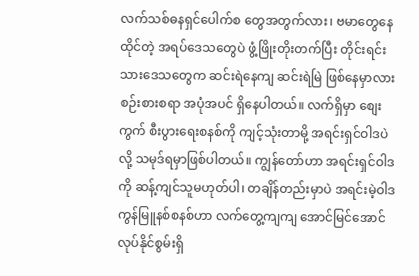လက်သစ်ဓနရှင်ပေါက်စ တွေအတွက်လား၊ ဗမာတွေနေထိုင်တဲ့ အရပ်ဒေသတွေပဲ ဖွံ့ဖြိုးတိုးတက်ပြီး တိုင်းရင်းသားဒေသတွေက ဆင်းရဲနေကျ ဆင်းရဲမြဲ ဖြစ်နေမှာလား စဉ်းစားစရာ အပုံအပင် ရှိနေပါတယ်။ လက်ရှိမှာ စျေးကွက် စီးပွားရေးစနစ်ကို ကျင့်သုံးတာမို့ အရင်းရှင်ဝါဒပဲလို့ သမုဒ်ရမှာဖြစ်ပါတယ်။ ကျွန်တော်ဟာ အရင်းရှင်ဝါဒ ကို ဆန့်ကျင်သူမဟုတ်ပါ၊ တချိန်တည်းမှာပဲ အရင်းမဲ့ဝါဒ ကွန်မြူနစ်စနစ်ဟာ လက်တွေ့ကျကျ အောင်မြင်အောင် လုပ်နိုင်စွမ်းရှိ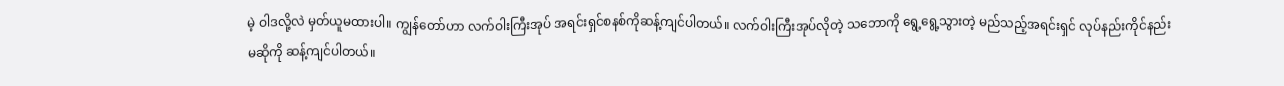မဲ့ ဝါဒလို့လဲ မှတ်ယူမထားပါ။ ကျွန်တော်ဟာ လက်ဝါးကြီးအုပ် အရင်းရှင်စနစ်ကိုဆန့်ကျင်ပါတယ်။ လက်ဝါးကြီးအုပ်လိုတဲ့ သဘောကို ရွေ့ရွေ့သွားတဲ့ မည်သည့်အရင်းရှင် လုပ်နည်းကိုင်နည်း မဆိုကို ဆန့်ကျင်ပါတယ်။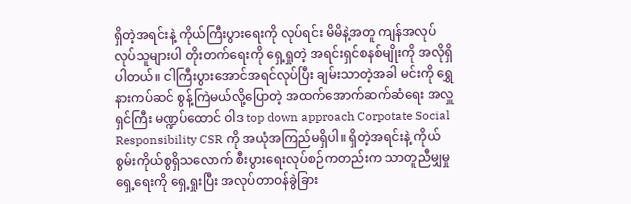ရှိတဲ့အရင်းနဲ့ ကိုယ်ကြီးပွားရေးကို လုပ်ရင်း မိမိနဲ့အတူ ကျန်အလုပ်လုပ်သူများပါ တိုးတက်ရေးကို ရှေ့ရှုတဲ့ အရင်းရှင်စနစ်မျိုးကို အလိုရှိပါတယ်။ ငါကြီးပွားအောင်အရင်လုပ်ပြီး ချမ်းသာတဲ့အခါ မင်းကို ရွှေနားကပ်ဆင် စွန့်ကြဲမယ်လို့ပြောတဲ့ အထက်အောက်ဆက်ဆံရေး အလှူရှင်ကြီး မဏ္ဍပ်ထောင် ဝါဒ top down approach Corpotate Social Responsibility CSR ကို အယုံအကြည်မရှိပါ။ ရှိတဲ့အရင်းနဲ့ ကိုယ်စွမ်းကိုယ်စွရှိသလောက် စီးပွားရေးလုပ်စဉ်ကတည်းက သာတူညီမျှမှုရှေ့ရေးကို ရှေ့ရှုးပြီး အလုပ်တာဝန်ခွဲခြား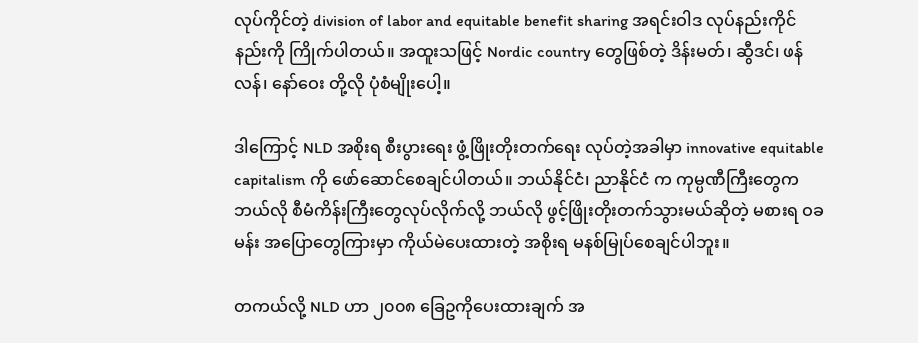လုပ်ကိုင်တဲ့ division of labor and equitable benefit sharing အရင်းဝါဒ လုပ်နည်းကိုင်နည်းကို ကြိုက်ပါတယ်။ အထူးသဖြင့် Nordic country တွေဖြစ်တဲ့ ဒိန်းမတ်၊ ဆွီဒင်၊ ဖန်လန်၊ နော်ဝေး တို့လို ပုံစံမျိုးပေါ့။

ဒါကြောင့် NLD အစိုးရ စီးပွားရေး ဖွံ့ဖြိုးတိုးတက်ရေး လုပ်တဲ့အခါမှာ innovative equitable capitalism ကို ဖော်ဆောင်စေချင်ပါတယ်။ ဘယ်နိုင်ငံ၊ ညာနိုင်ငံ က ကုမ္ပဏီကြီးတွေက ဘယ်လို စီမံကိန်းကြီးတွေလုပ်လိုက်လို့ ဘယ်လို ဖွင့်ဖြိုးတိုးတက်သွားမယ်ဆိုတဲ့ မစားရ ဝခမန်း အပြောတွေကြားမှာ ကိုယ်မဲပေးထားတဲ့ အစိုးရ မနစ်မြုပ်စေချင်ပါဘူး။

တကယ်လို့ NLD ဟာ ၂၀၀၈ ခြေဥကိုပေးထားချက် အ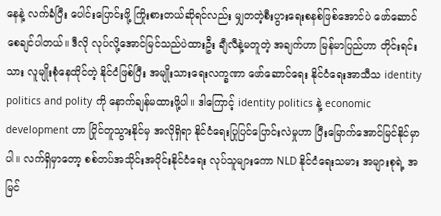နေနဲ့ လက်ခံပြီး ပေါင်းပြောင်းဖို့ ကြိုးစားတယ်ဆိုရင်လည်း မျှတတဲ့စီးပွားရေးစနစ်ဖြစ်အောင်ပဲ ဖော်ဆောင်စေချင်ပါတယ်။ ဒီလို လုပ်လို့အောင်မြင်သည်ပဲထားဦး ချီလီနဲ့မတူတဲ့ အချက်ဟာ မြန်မာပြည်ဟာ တိုင်းရင်းသား လူမျိုးစုံနေထိုင်တဲ့ နိုင်ငံဖြစ်ပြီး အမျိုးသားရေးလက္ခဏာ ဖော်ဆောင်ရေး နိုင်ငံရေးအာသီသ identity politics and polity ကို နောက်ချန်မထားဖို့ပါ။ ဒါကြောင့် identity politics နဲ့ economic development ဟာ ပြိုင်တူသွားနိုင်မှ အလိုရှိရာ နိုင်ငံရေးပြုပြင်ပြောင်းလဲမှုဟာ ပြီးမြောက်အောင်မြင်နိုင်မှာပါ။ လက်ရှိမှာတော့ စစ်တပ်အသိုင်းအဝိုင်းနိုင်ငံရေး လုပ်သူများကော NLD နိုင်ငံရေးသမား အများစုရဲ့ အမြင်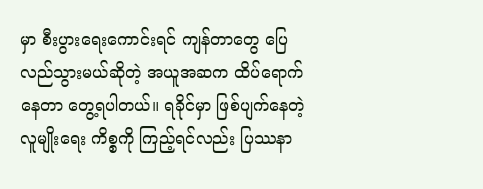မှာ စီးပွားရေးကောင်းရင် ကျန်တာတွေ ပြေလည်သွားမယ်ဆိုတဲ့ အယူအဆက ထိပ်ရောက်နေတာ တွေ့ရပါတယ်။ ရခိုင်မှာ ဖြစ်ပျက်နေတဲ့ လူမျိုးရေး ကိစ္စကို ကြည့်ရင်လည်း ပြဿနာ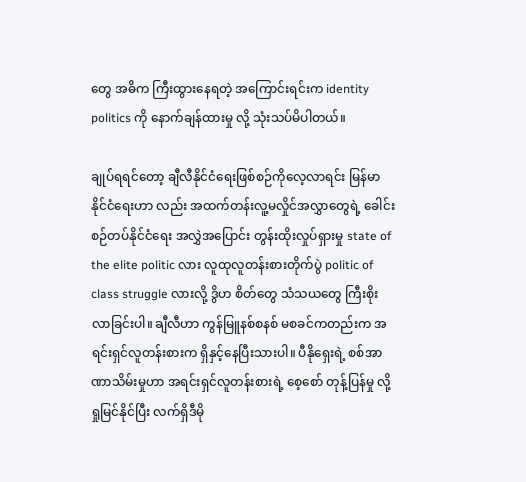တွေ အဓိက ကြီးထွားနေရတဲ့ အကြောင်းရင်းက identity politics ကို နောက်ချန်ထားမှု လို့ သုံးသပ်မိပါတယ်။

ချုပ်ရရင်တော့ ချီလီနိုင်ငံရေးဖြစ်စဉ်ကိုလေ့လာရင်း မြန်မာနိုင်ငံရေးဟာ လည်း အထက်တန်းလူ့မလှိုင်အလွှာတွေရဲ့ ခေါင်းစဉ်တပ်နိုင်ငံရေး အလွှဲအပြောင်း တွန်းထိုးလှုပ်ရှားမှု state of the elite politic လား လူထုလူတန်းစားတိုက်ပွဲ politic of class struggle လားလို့ ဒွိဟ စိတ်တွေ သံသယတွေ ကြီးစိုးလာခြင်းပါ။ ချီလီဟာ ကွန်မြူနစ်စနစ် မစခင်ကတည်းက အရင်းရှင်လူတန်းစားက ရှိနှင့်နေပြီးသားပါ။ ပီနိုရှေးရဲ့ စစ်အာဏာသိမ်းမှုဟာ အရင်းရှင်လူတန်းစားရဲ့ စေ့စော် တုန့်ပြန်မှု လို့ ရှုမြင်နိုင်ပြီး လက်ရှိဒီမို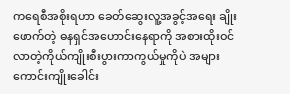ကရေစီအစိုးရဟာ ခေတ်ဆွေးလူ့အခွင့်အရေး ချိုးဖောက်တဲ့ ဓနရှင်အဟောင်းနေရာကို အစားထိုးဝင်လာတဲ့ကိုယ်ကျိုးစီးပွားကာကွယ်မှုကိုပဲ အများကောင်းကျိုးခေါင်း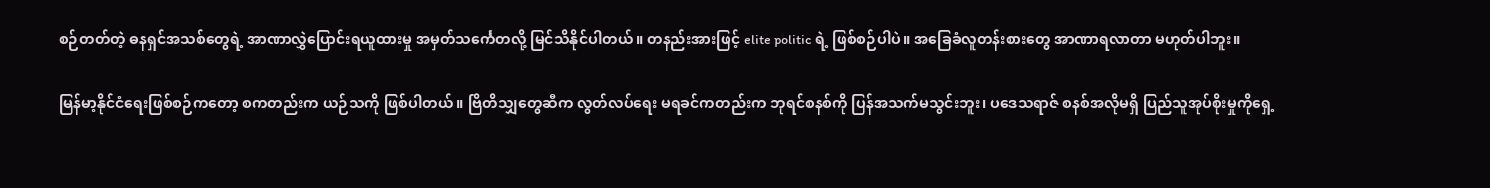စဉ်တတ်တဲ့ ဓနရှင်အသစ်တွေရဲ့ အာဏာလွှဲပြောင်းရယူထားမှု အမှတ်သင်္ကေတလို့ မြင်သိနိုင်ပါတယ်။ တနည်းအားဖြင့် elite politic ရဲ့ ဖြစ်စဉ်ပါပဲ။ အခြေခံလူတန်းစားတွေ အာဏာရလာတာ မဟုတ်ပါဘူး။

မြန်မာ့နိုင်ငံရေးဖြစ်စဉ်ကတော့ စကတည်းက ယဉ်သကို ဖြစ်ပါတယ်။ ဗြိတိသျှတွေဆီက လွတ်လပ်ရေး မရခင်ကတည်းက ဘုရင်စနစ်ကို ပြန်အသက်မသွင်းဘူး၊ ပဒေသရာဇ် စနစ်အလိုမရှိ ပြည်သူအုပ်စိုးမှုကိုရှေ့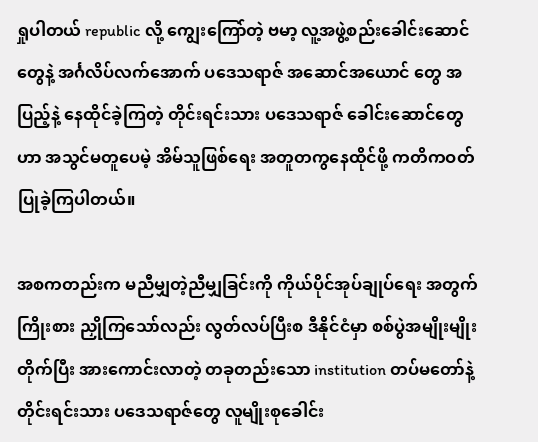ရှုပါတယ် republic လို့ ကျွေးကြော်တဲ့ ဗမာ့ လူ့အဖွဲ့စည်းခေါင်းဆောင်တွေနဲ့ အင်္ဂလိပ်လက်အောက် ပဒေသရာဇ် အဆောင်အယောင် တွေ အပြည့်နဲ့ နေထိုင်ခဲ့ကြတဲ့ တိုင်းရင်းသား ပဒေသရာဇ် ခေါင်းဆောင်တွေဟာ အသွင်မတူပေမဲ့ အိမ်သူဖြစ်ရေး အတူတကွနေထိုင်ဖို့ ကတိကဝတ်ပြုခဲ့ကြပါတယ်။

အစကတည်းက မညီမျှတဲ့ညီမျှခြင်းကို ကိုယ်ပိုင်အုပ်ချုပ်ရေး အတွက် ကြိုးစား ညှိုကြသော်လည်း လွတ်လပ်ပြီးစ ဒီနိုင်ငံမှာ စစ်ပွဲအမျိုးမျိုးတိုက်ပြီး အားကောင်းလာတဲ့ တခုတည်းသော institution တပ်မတော်နဲ့ တိုင်းရင်းသား ပဒေသရာဇ်တွေ လူမျိုးစုခေါင်း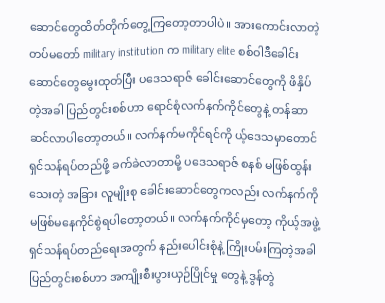ဆောင်တွေထိတ်တိုက်တွေ့ကြတော့တာပါပဲ။ အားကောင်းလာတဲ့ တပ်မတော် military institution က military elite စစ်ဝါဒီခေါင်းဆောင်တွေမွေးထုတ်ပြီး ပဒေသရာဇ် ခေါင်းဆောင်တွေကို ဖိနှိပ်တဲ့အခါ ပြည်တွင်းစစ်ဟာ ရောင်စုံလက်နက်ကိုင်တွေနဲ့ တန်ဆာဆင်လာပါတော့တယ်။ လက်နက်မကိုင်ရင်ကို ယ့်ဒေသမှာတောင် ရှင်သန်ရပ်တည်ဖို့ ခက်ခဲလာတာမို့ ပဒေသရာဇ် စနစ် မဖြစ်ထွန်းသေးတဲ့ အခြား လူမျိုးစု ခေါင်းဆောင်တွေကလည်း လက်နက်ကို မဖြစ်မနေကိုင်စွဲရပါတော့တယ်။ လက်နက်ကိုင်မှတော့ ကိုယ့်အဖွဲ့ရှင်သန်ရပ်တည်ရေးအတွက် နည်းပေါင်းစုံနဲ့ ကြိုးပမ်းကြတဲ့အခါ ပြည်တွင်းစစ်ဟာ အကျိုးစီးပွားယှဉ်ပြိုင်မှု တွေနဲ့ ဒွန်တွဲ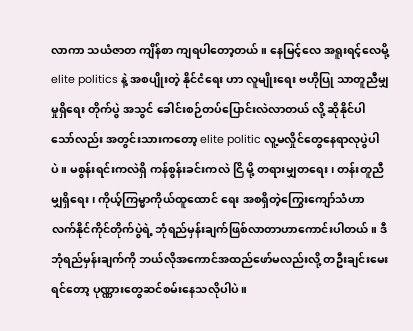လာကာ သယံဇာတ ကျိန်စာ ကျရပါတော့တယ်။ နေမြင့်လေ အရူးရင့်လေမို့ elite politics နဲ့ အစပျိုးတဲ့ နိုင်ငံရေး ဟာ လူမျိုးရေး ဗဟိုပြု သာတူညီမျှမှုရှိရေး တိုက်ပွဲ အသွင် ခေါင်းစဉ်တပ်ပြောင်းလဲလာတယ် လို့ ဆိုနိုင်ပါသော်လည်း အတွင်းသားကတော့ elite politic လူ့မလှိုင်တွေနေရာလုပွဲပါပဲ။ မစွန်းရင်းကလဲရှိ ကန်စွန်းခင်းကလဲ ငြိ မို့ တရားမျှတရေး၊ တန်းတူညီမျှရှိရေး၊ ကိုယ့်ကြမ္မာကိုယ်ထူထောင် ရေး အစရှိတဲ့ကြွေးကျော်သံဟာ လက်နိုင်ကိုင်တိုက်ပွဲရဲ့ ဘုံရည်မှန်းချက်ဖြစ်လာတာဟာကောင်းပါတယ်။ ဒီဘုံရည်မှန်းချက်ကို ဘယ်လိုအကောင်အထည်ဖော်မလည်းလို့ တဦးချင်းမေးရင်တော့ ပုဏ္ဏားတွေဆင်စမ်းနေသလိုပါပဲ။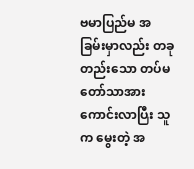ဗမာပြည်မ အခြမ်းမှာလည်း တခုတည်းသော တပ်မတော်သာအားကောင်းလာပြီး သူက မွေးတဲ့ အ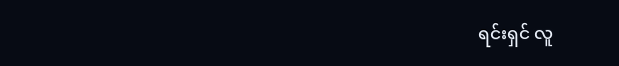ရင်းရှင် လူ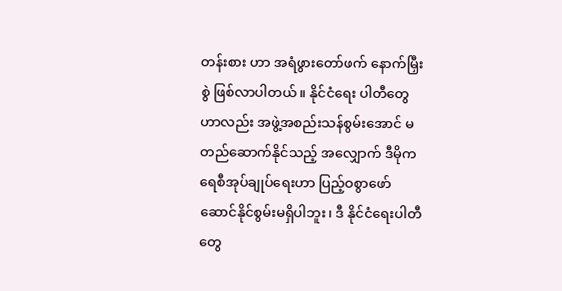တန်းစား ဟာ အရံဖွားတော်ဖက် နောက်မြှီးစွဲ ဖြစ်လာပါတယ်။ နိုင်ငံရေး ပါတီတွေဟာလည်း အဖွဲ့အစည်းသန်စွမ်းအောင် မတည်ဆောက်နိုင်သည့် အလျှောက် ဒီမိုကရေစီအုပ်ချုပ်ရေးဟာ ပြည့်ဝစွာဖော်ဆောင်နိုင်စွမ်းမရှိပါဘူး၊ ဒီ နိုင်ငံရေးပါတီတွေ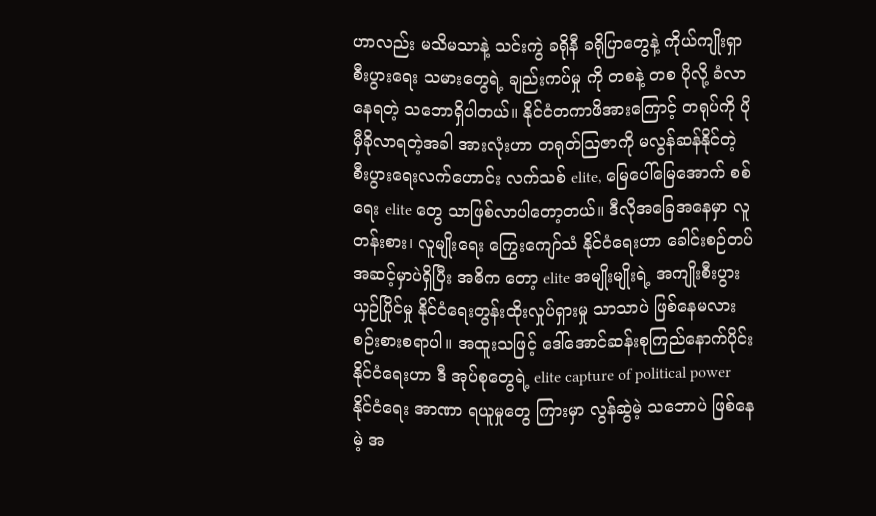ဟာလည်း မသိမသာနဲ့ သင်းကွဲ ခရိုနီ ခရိုပြာတွေနဲ့ ကိုယ်ကျိုးရှာ စီးပွားရေး သမားတွေရဲ့ ချည်းကပ်မှု ကို တစနဲ့ တစ ပိုလို့ ခံလာနေရတဲ့ သဘောရှိပါတယ်။ နိုင်ငံတကာဖိအားကြောင့် တရုပ်ကို ပိုမှီခိုလာရတဲ့အခါ အားလုံးဟာ တရုတ်ဩဇာကို မလွန်ဆန်နိုင်တဲ့ စီးပွားရေးလက်ဟောင်း လက်သစ် elite, မြေပေါ်မြေအောက် စစ်ရေး elite တွေ သာဖြစ်လာပါတော့တယ်။ ဒီလိုအခြေအနေမှာ လူတန်းစား၊ လူမျိုးရေး ကြွေးကျော်သံ နိုင်ငံရေးဟာ ခေါင်းစဉ်တပ် အဆင့်မှာပဲရှိပြီး အဓိက တော့ elite အမျိုးမျိုးရဲ့ အကျိုးစီးပွားယှဉ်ပြိုင်မှု နိုင်ငံရေးတွန်းထိုးလှုပ်ရှားမှု သာသာပဲ ဖြစ်နေမလား စဉ်းစားစရာပါ။ အထူးသဖြင့် ဒေါ်အောင်ဆန်းစုကြည်နောက်ပိုင်း နိုင်ငံရေးဟာ ဒီ အုပ်စုတွေရဲ့ elite capture of political power နိုင်ငံရေး အာဏာ ရယူမှုတွေ ကြားမှာ လွန်ဆွဲမဲ့ သဘောပဲ ဖြစ်နေမဲ့ အ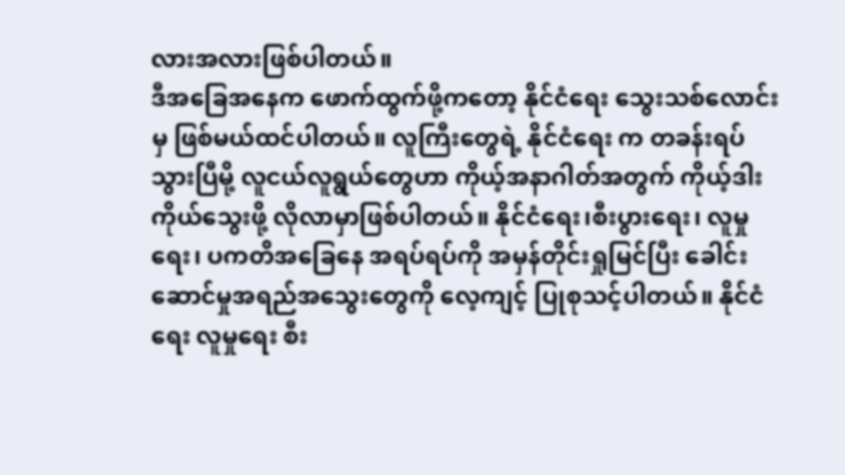လားအလားဖြစ်ပါတယ်။
ဒီအခြေအနေက ဖောက်ထွက်ဖို့ကတော့ နိုင်ငံရေး သွေးသစ်လောင်းမှ ဖြစ်မယ်ထင်ပါတယ်။ လူကြီးတွေရဲ့ နိုင်ငံရေး က တခန်းရပ်သွားပြီမို့ လူငယ်လူရွယ်တွေဟာ ကိုယ့်အနာဂါတ်အတွက် ကိုယ့်ဒါးကိုယ်သွေးဖို့ လိုလာမှာဖြစ်ပါတယ်။ နိုင်ငံရေး၊စီးပွားရေး၊ လူမှုရေး၊ ပကတိအခြေနေ အရပ်ရပ်ကို အမှန်တိုင်းရှုမြင်ပြီး ခေါင်းဆောင်မှုအရည်အသွေးတွေကို လေ့ကျင့် ပြုစုသင့်ပါတယ်။ နိုင်ငံရေး လူမှုရေး စီး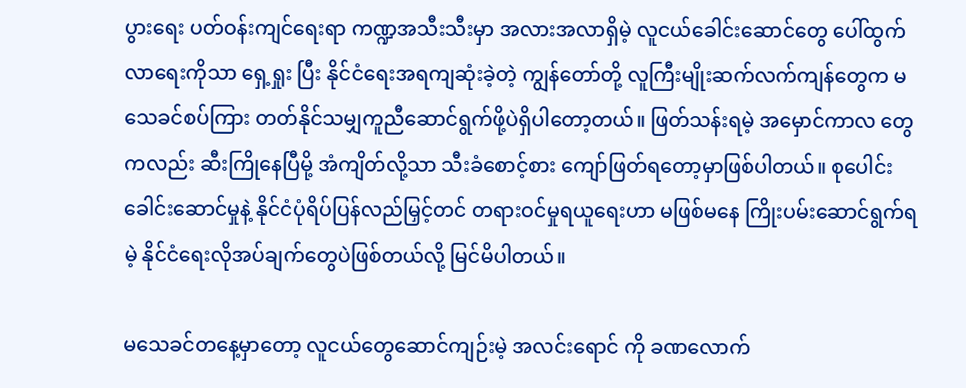ပွားရေး ပတ်ဝန်းကျင်ရေးရာ ကဏ္ဍအသီးသီးမှာ အလားအလာရှိမဲ့ လူငယ်ခေါင်းဆောင်တွေ ပေါ်ထွက်လာရေးကိုသာ ရှေ့ရှုး ပြီး နိုင်ငံရေးအရကျဆုံးခဲ့တဲ့ ကျွန်တော်တို့ လူကြီးမျိုးဆက်လက်ကျန်တွေက မသေခင်စပ်ကြား တတ်နိုင်သမျှကူညီဆောင်ရွက်ဖို့ပဲရှိပါတော့တယ်။ ဖြတ်သန်းရမဲ့ အမှောင်ကာလ တွေကလည်း ဆီးကြိုနေပြီမို့ အံကျိတ်လို့သာ သီးခံစောင့်စား ကျော်ဖြတ်ရတော့မှာဖြစ်ပါတယ်။ စုပေါင်းခေါင်းဆောင်မှုနဲ့ နိုင်ငံပုံရိပ်ပြန်လည်မြှင့်တင် တရားဝင်မှုရယူရေးဟာ မဖြစ်မနေ ကြိုးပမ်းဆောင်ရွက်ရမဲ့ နိုင်ငံရေးလိုအပ်ချက်တွေပဲဖြစ်တယ်လို့ မြင်မိပါတယ်။

မသေခင်တနေ့မှာတော့ လူငယ်တွေဆောင်ကျဉ်းမဲ့ အလင်းရောင် ကို ခဏလောက်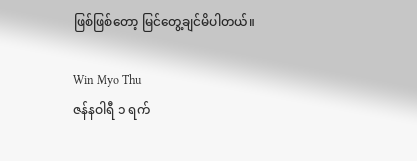ဖြစ်ဖြစ်တော့ မြင်တွေ့ချင်မိပါတယ်။

Win Myo Thu
ဇန်နဝါရီ ၁ ရက်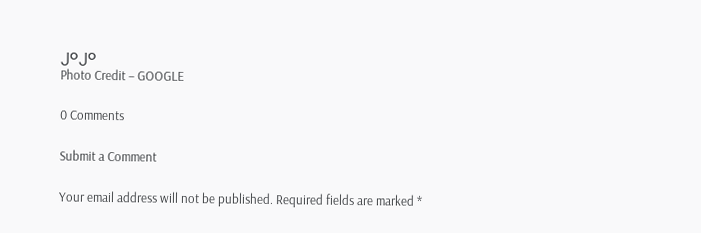၂၀၂၀
Photo Credit – GOOGLE

0 Comments

Submit a Comment

Your email address will not be published. Required fields are marked *